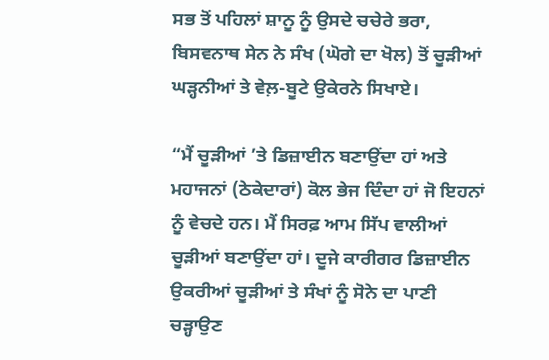ਸਭ ਤੋਂ ਪਹਿਲਾਂ ਸ਼ਾਨੂ ਨੂੰ ਉਸਦੇ ਚਚੇਰੇ ਭਰਾ, ਬਿਸਵਨਾਥ ਸੇਨ ਨੇ ਸੰਖ (ਘੋਗੇ ਦਾ ਖੋਲ) ਤੋਂ ਚੂੜੀਆਂ ਘੜ੍ਹਨੀਆਂ ਤੇ ਵੇਲ਼-ਬੂਟੇ ਉਕੇਰਨੇ ਸਿਖਾਏ।

“ਮੈਂ ਚੂੜੀਆਂ ’ਤੇ ਡਿਜ਼ਾਈਨ ਬਣਾਉਂਦਾ ਹਾਂ ਅਤੇ ਮਹਾਜਨਾਂ (ਠੇਕੇਦਾਰਾਂ) ਕੋਲ ਭੇਜ ਦਿੰਦਾ ਹਾਂ ਜੋ ਇਹਨਾਂ ਨੂੰ ਵੇਚਦੇ ਹਨ। ਮੈਂ ਸਿਰਫ਼ ਆਮ ਸਿੱਪ ਵਾਲੀਆਂ ਚੂੜੀਆਂ ਬਣਾਉਂਦਾ ਹਾਂ। ਦੂਜੇ ਕਾਰੀਗਰ ਡਿਜ਼ਾਈਨ ਉਕਰੀਆਂ ਚੂੜੀਆਂ ਤੇ ਸੰਖਾਂ ਨੂੰ ਸੋਨੇ ਦਾ ਪਾਣੀ ਚੜ੍ਹਾਉਣ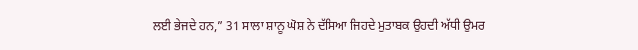ਲਈ ਭੇਜਦੇ ਹਨ,” 31 ਸਾਲਾ ਸ਼ਾਨੂ ਘੋਸ਼ ਨੇ ਦੱਸਿਆ ਜਿਹਦੇ ਮੁਤਾਬਕ ਉਹਦੀ ਅੱਧੀ ਉਮਰ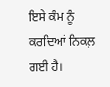ਇਸੇ ਕੰਮ ਨੂੰ ਕਰਦਿਆਂ ਨਿਕਲ਼ ਗਈ ਹੈ।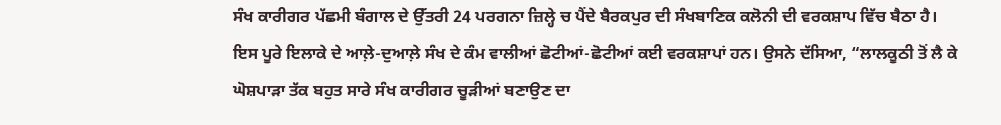ਸੰਖ ਕਾਰੀਗਰ ਪੱਛਮੀ ਬੰਗਾਲ ਦੇ ਉੱਤਰੀ 24 ਪਰਗਨਾ ਜ਼ਿਲ੍ਹੇ ਚ ਪੈਂਦੇ ਬੈਰਕਪੁਰ ਦੀ ਸੰਖਬਾਣਿਕ ਕਲੋਨੀ ਦੀ ਵਰਕਸ਼ਾਪ ਵਿੱਚ ਬੈਠਾ ਹੈ। ਇਸ ਪੂਰੇ ਇਲਾਕੇ ਦੇ ਆਲ਼ੇ-ਦੁਆਲ਼ੇ ਸੰਖ ਦੇ ਕੰਮ ਵਾਲੀਆਂ ਛੋਟੀਆਂ-ਛੋਟੀਆਂ ਕਈ ਵਰਕਸ਼ਾਪਾਂ ਹਨ। ਉਸਨੇ ਦੱਸਿਆ, “ਲਾਲਕੂਠੀ ਤੋਂ ਲੈ ਕੇ ਘੋਸ਼ਪਾੜਾ ਤੱਕ ਬਹੁਤ ਸਾਰੇ ਸੰਖ ਕਾਰੀਗਰ ਚੂੜੀਆਂ ਬਣਾਉਣ ਦਾ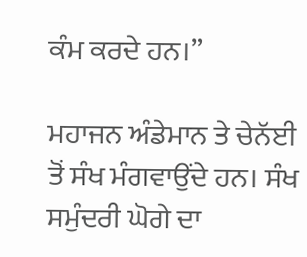ਕੰਮ ਕਰਦੇ ਹਨ।”

ਮਹਾਜਨ ਅੰਡੇਮਾਨ ਤੇ ਚੇਨੱਈ ਤੋਂ ਸੰਖ ਮੰਗਵਾਉਂਦੇ ਹਨ। ਸੰਖ ਸਮੁੰਦਰੀ ਘੋਗੇ ਦਾ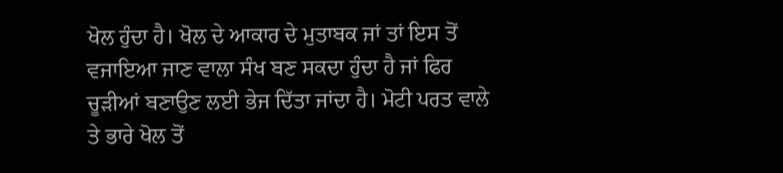ਖੋਲ ਹੁੰਦਾ ਹੈ। ਖੋਲ ਦੇ ਆਕਾਰ ਦੇ ਮੁਤਾਬਕ ਜਾਂ ਤਾਂ ਇਸ ਤੋਂ ਵਜਾਇਆ ਜਾਣ ਵਾਲਾ ਸੰਖ ਬਣ ਸਕਦਾ ਹੁੰਦਾ ਹੈ ਜਾਂ ਫਿਰ ਚੂੜੀਆਂ ਬਣਾਉਣ ਲਈ ਭੇਜ ਦਿੱਤਾ ਜਾਂਦਾ ਹੈ। ਮੋਟੀ ਪਰਤ ਵਾਲੇ ਤੇ ਭਾਰੇ ਖੋਲ ਤੋਂ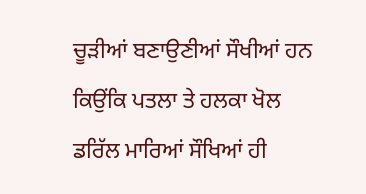ਚੂੜੀਆਂ ਬਣਾਉਣੀਆਂ ਸੌਖੀਆਂ ਹਨ ਕਿਉਂਕਿ ਪਤਲਾ ਤੇ ਹਲਕਾ ਖੋਲ ਡਰਿੱਲ ਮਾਰਿਆਂ ਸੌਖਿਆਂ ਹੀ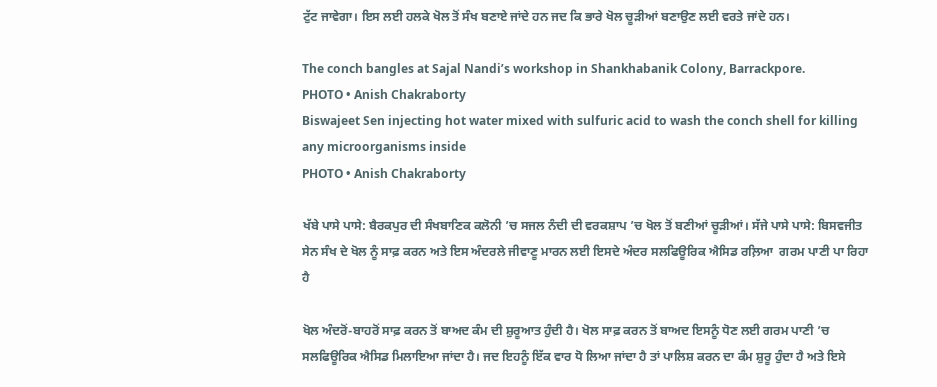ਟੁੱਟ ਜਾਵੇਗਾ। ਇਸ ਲਈ ਹਲਕੇ ਖੋਲ ਤੋਂ ਸੰਖ ਬਣਾਏ ਜਾਂਦੇ ਹਨ ਜਦ ਕਿ ਭਾਰੇ ਖੋਲ ਚੂੜੀਆਂ ਬਣਾਉਣ ਲਈ ਵਰਤੇ ਜਾਂਦੇ ਹਨ।

The conch bangles at Sajal Nandi’s workshop in Shankhabanik Colony, Barrackpore.
PHOTO • Anish Chakraborty
Biswajeet Sen injecting hot water mixed with sulfuric acid to wash the conch shell for killing any microorganisms inside
PHOTO • Anish Chakraborty

ਖੱਬੇ ਪਾਸੇ ਪਾਸੇ: ਬੈਰਕਪੁਰ ਦੀ ਸੰਖਬਾਣਿਕ ਕਲੋਨੀ ’ਚ ਸਜਲ ਨੰਦੀ ਦੀ ਵਰਕਸ਼ਾਪ ’ਚ ਖੋਲ ਤੋਂ ਬਣੀਆਂ ਚੂੜੀਆਂ। ਸੱਜੇ ਪਾਸੇ ਪਾਸੇ: ਬਿਸਵਜੀਤ ਸੇਨ ਸੰਖ ਦੇ ਖੋਲ ਨੂੰ ਸਾਫ਼ ਕਰਨ ਅਤੇ ਇਸ ਅੰਦਰਲੇ ਜੀਵਾਣੂ ਮਾਰਨ ਲਈ ਇਸਦੇ ਅੰਦਰ ਸਲਫਿਊਰਿਕ ਐਸਿਡ ਰਲ਼ਿਆ  ਗਰਮ ਪਾਣੀ ਪਾ ਰਿਹਾ ਹੈ

ਖੋਲ ਅੰਦਰੋਂ-ਬਾਹਰੋਂ ਸਾਫ਼ ਕਰਨ ਤੋਂ ਬਾਅਦ ਕੰਮ ਦੀ ਸ਼ੁਰੂਆਤ ਹੁੰਦੀ ਹੈ। ਖੋਲ ਸਾਫ਼ ਕਰਨ ਤੋਂ ਬਾਅਦ ਇਸਨੂੰ ਧੋਣ ਲਈ ਗਰਮ ਪਾਣੀ ’ਚ ਸਲਫਿਊਰਿਕ ਐਸਿਡ ਮਿਲਾਇਆ ਜਾਂਦਾ ਹੈ। ਜਦ ਇਹਨੂੰ ਇੱਕ ਵਾਰ ਧੋ ਲਿਆ ਜਾਂਦਾ ਹੈ ਤਾਂ ਪਾਲਿਸ਼ ਕਰਨ ਦਾ ਕੰਮ ਸ਼ੁਰੂ ਹੁੰਦਾ ਹੈ ਅਤੇ ਇਸੇ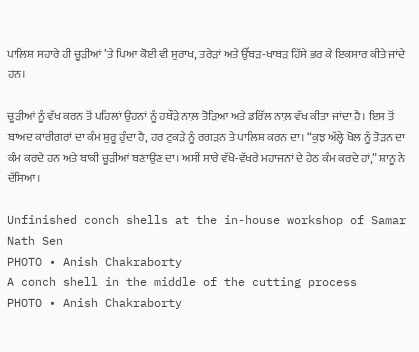ਪਾਲਿਸ਼ ਸਹਾਰੇ ਹੀ ਚੂੜੀਆਂ ’ਤੇ ਪਿਆ ਕੋਈ ਵੀ ਸੁਰਾਖ, ਤਰੇੜਾਂ ਅਤੇ ਉੱਬੜ-ਖਾਬੜ ਹਿੱਸੇ ਭਰ ਕੇ ਇਕਸਾਰ ਕੀਤੇ ਜਾਂਦੇ ਹਨ।

ਚੂੜੀਆਂ ਨੂੰ ਵੱਖ ਕਰਨ ਤੋਂ ਪਹਿਲਾਂ ਉਹਨਾਂ ਨੂੰ ਹਥੌੜੇ ਨਾਲ਼ ਤੋੜਿਆ ਅਤੇ ਡਰਿੱਲ ਨਾਲ਼ ਵੱਖ ਕੀਤਾ ਜਾਂਦਾ ਹੈ। ਇਸ ਤੋਂ ਬਾਅਦ ਕਾਰੀਗਰਾਂ ਦਾ ਕੰਮ ਸ਼ੁਰੂ ਹੁੰਦਾ ਹੈ, ਹਰ ਟੁਕੜੇ ਨੂੰ ਰਗੜਨ ਤੇ ਪਾਲਿਸ਼ ਕਰਨ ਦਾ। “ਕੁਝ ਅੱਲ੍ਹੇ ਖੋਲ ਨੂੰ ਤੋੜਨ ਦਾ ਕੰਮ ਕਰਦੇ ਹਨ ਅਤੇ ਬਾਕੀ ਚੂੜੀਆਂ ਬਣਾਉਣ ਦਾ। ਅਸੀਂ ਸਾਰੇ ਵੱਖੋ-ਵੱਖਰੇ ਮਹਾਜਨਾਂ ਦੇ ਹੇਠ ਕੰਮ ਕਰਦੇ ਹਾਂ,” ਸ਼ਾਨੂ ਨੇ ਦੱਸਿਆ।

Unfinished conch shells at the in-house workshop of Samar Nath Sen
PHOTO • Anish Chakraborty
A conch shell in the middle of the cutting process
PHOTO • Anish Chakraborty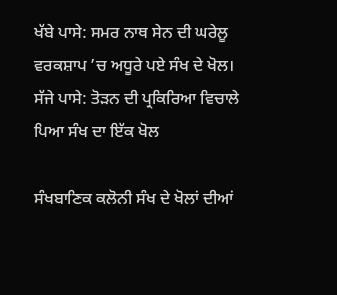ਖੱਬੇ ਪਾਸੇ: ਸਮਰ ਨਾਥ ਸੇਨ ਦੀ ਘਰੇਲੂ ਵਰਕਸ਼ਾਪ ’ਚ ਅਧੂਰੇ ਪਏ ਸੰਖ ਦੇ ਖੋਲ। ਸੱਜੇ ਪਾਸੇ: ਤੋੜਨ ਦੀ ਪ੍ਰਕਿਰਿਆ ਵਿਚਾਲੇ ਪਿਆ ਸੰਖ ਦਾ ਇੱਕ ਖੋਲ

ਸੰਖਬਾਣਿਕ ਕਲੋਨੀ ਸੰਖ ਦੇ ਖੋਲਾਂ ਦੀਆਂ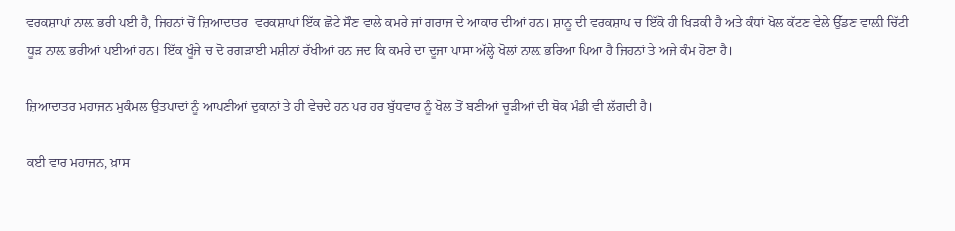ਵਰਕਸ਼ਾਪਾਂ ਨਾਲ਼ ਭਰੀ ਪਈ ਹੈ, ਜਿਹਨਾਂ ਚੋਂ ਜ਼ਿਆਦਾਤਰ  ਵਰਕਸ਼ਾਪਾਂ ਇੱਕ ਛੋਟੇ ਸੌਣ ਵਾਲੇ ਕਮਰੇ ਜਾਂ ਗਰਾਜ ਦੇ ਆਕਾਰ ਦੀਆਂ ਹਨ। ਸ਼ਾਨੂ ਦੀ ਵਰਕਸ਼ਾਪ ਚ ਇੱਕੋ ਹੀ ਖਿੜਕੀ ਹੈ ਅਤੇ ਕੰਧਾਂ ਖੋਲ ਕੱਟਣ ਵੇਲੇ ਉੱਡਣ ਵਾਲ਼ੀ ਚਿੱਟੀ ਧੂੜ ਨਾਲ਼ ਭਰੀਆਂ ਪਈਆਂ ਹਨ। ਇੱਕ ਖੂੰਜੇ ਚ ਦੋ ਰਗੜਾਈ ਮਸ਼ੀਨਾਂ ਰੱਖੀਆਂ ਹਨ ਜਦ ਕਿ ਕਮਰੇ ਦਾ ਦੂਜਾ ਪਾਸਾ ਅੱਲ੍ਹੇ ਖੋਲਾਂ ਨਾਲ਼ ਭਰਿਆ ਪਿਆ ਹੈ ਜਿਹਨਾਂ ਤੇ ਅਜੇ ਕੰਮ ਹੋਣਾ ਹੈ।

ਜ਼ਿਆਦਾਤਰ ਮਹਾਜਨ ਮੁਕੰਮਲ ਉਤਪਾਦਾਂ ਨੂੰ ਆਪਣੀਆਂ ਦੁਕਾਨਾਂ ਤੇ ਹੀ ਵੇਚਦੇ ਹਨ ਪਰ ਹਰ ਬੁੱਧਵਾਰ ਨੂੰ ਖੋਲ ਤੋਂ ਬਣੀਆਂ ਚੂੜੀਆਂ ਦੀ ਥੋਕ ਮੰਡੀ ਵੀ ਲੱਗਦੀ ਹੈ।

ਕਈ ਵਾਰ ਮਹਾਜਨ, ਖ਼ਾਸ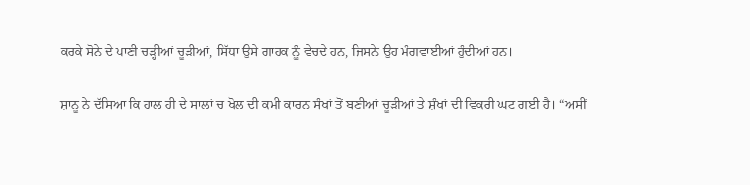ਕਰਕੇ ਸੋਨੇ ਦੇ ਪਾਣੀ ਚੜ੍ਹੀਆਂ ਚੂੜੀਆਂ, ਸਿੱਧਾ ਉਸੇ ਗਾਹਕ ਨੂੰ ਵੇਚਦੇ ਹਨ, ਜਿਸਨੇ ਉਹ ਮੰਗਵਾਈਆਂ ਹੁੰਦੀਆਂ ਹਨ।

ਸ਼ਾਨੂ ਨੇ ਦੱਸਿਆ ਕਿ ਹਾਲ ਹੀ ਦੇ ਸਾਲਾਂ ਚ ਖੋਲ ਦੀ ਕਮੀ ਕਾਰਨ ਸੰਖਾਂ ਤੋਂ ਬਣੀਆਂ ਚੂੜੀਆਂ ਤੇ ਸ਼ੰਖਾਂ ਦੀ ਵਿਕਰੀ ਘਟ ਗਈ ਹੈ। “ਅਸੀਂ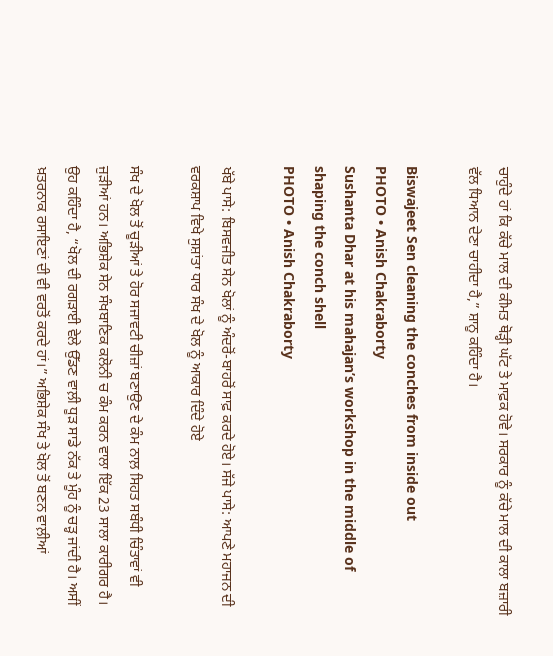ਚਾਹੁੰਦੇ ਹਾਂ ਕਿ ਕੱਚੇ ਮਾਲ ਦੀ ਕੀਮਤ ਥੋੜ੍ਹੀ ਘੱਟ ਤੇ ਮਾਫ਼ਕ ਹੋਵੇ। ਸਰਕਾਰ ਨੂੰ ਕੱਚੇ ਮਾਲ ਦੀ ਕਾਲਾ ਬਜ਼ਾਰੀ ਵੱਲ ਧਿਆਨ ਦੇਣਾ ਚਾਹੀਦਾ ਹੈ,” ਸ਼ਾਨੂ ਕਹਿੰਦਾ ਹੈ।

Biswajeet Sen cleaning the conches from inside out
PHOTO • Anish Chakraborty
Sushanta Dhar at his mahajan’s workshop in the middle of shaping the conch shell
PHOTO • Anish Chakraborty

ਖੱਬੇ ਪਾਸੇ: ਬਿਸਵਜੀਤ ਸੇਨ ਖੋਲਾਂ ਨੂੰ ਅੰਦਰੋਂ-ਬਾਹਰੋਂ ਸਾਫ਼ ਕਰਦੇ ਹੋਏ। ਸੱਜੇ ਪਾਸੇ: ਆਪਣੇ ਮਹਾਜਨ ਦੀ ਵਰਕਸ਼ਾਪ ਵਿਖੇ ਸੁਸ਼ਾਂਤਾ ਧਾਰ ਸੰਖ ਦੇ ਖੋਲ ਨੂੰ ਆਕਾਰ ਦਿੰਦੇ ਹੋਏ

ਸੰਖ ਦੇ ਖੋਲ ਤੋਂ ਚੂੜੀਆਂ ਤੇ ਹੋਰ ਸਜਾਵਟੀ ਚੀਜ਼ਾਂ ਬਣਾਉਣ ਦੇ ਕੰਮ ਨਾਲ਼ ਸਿਹਤ ਸਬੰਧੀ ਚਿੰਤਾਵਾਂ ਵੀ ਜੁੜੀਆਂ ਹਨ। ਅਭਿਸ਼ੇਕ ਸੇਨ ਸੰਖਬਾਣਿਕ ਕਲੋਨੀ ਚ ਕੰਮ ਕਰਨ ਵਾਲਾ ਇੱਕ 23 ਸਾਲਾ ਕਾਰੀਗਰ ਹੈ। ਉਹ ਕਹਿੰਦਾ ਹੈ, “ਖੋਲ ਦੀ ਰਗੜਾਈ ਵੇਲੇ ਉੱਡਣ ਵਾਲ਼ੀ ਧੂੜ ਸਾਡੇ ਨੱਕ ਤੇ ਮੂੰਹ ਨੂੰ ਚੜ੍ਹ ਜਾਂਦੀ ਹੈ। ਅਸੀਂ ਖ਼ਤਰਨਾਕ ਰਸਾਇਣਾਂ ਦੀ ਵੀ ਵਰਤੋਂ ਕਰਦੇ ਹਾਂ।” ਅਭਿਸ਼ੇਕ ਸੰਖ ਤੇ ਖੋਲ ਤੋਂ ਬਣਨ ਵਾਲ਼ੀਆਂ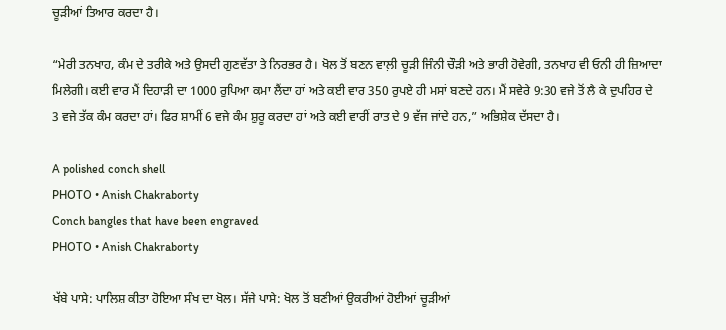ਚੂੜੀਆਂ ਤਿਆਰ ਕਰਦਾ ਹੈ।

“ਮੇਰੀ ਤਨਖਾਹ, ਕੰਮ ਦੇ ਤਰੀਕੇ ਅਤੇ ਉਸਦੀ ਗੁਣਵੱਤਾ ਤੇ ਨਿਰਭਰ ਹੈ। ਖੋਲ ਤੋਂ ਬਣਨ ਵਾਲ਼ੀ ਚੂੜੀ ਜਿੰਨੀ ਚੌੜੀ ਅਤੇ ਭਾਰੀ ਹੋਵੇਗੀ, ਤਨਖਾਹ ਵੀ ਓਨੀ ਹੀ ਜ਼ਿਆਦਾ ਮਿਲੇਗੀ। ਕਈ ਵਾਰ ਮੈਂ ਦਿਹਾੜੀ ਦਾ 1000 ਰੁਪਿਆ ਕਮਾ ਲੈਂਦਾ ਹਾਂ ਅਤੇ ਕਈ ਵਾਰ 350 ਰੁਪਏ ਹੀ ਮਸਾਂ ਬਣਦੇ ਹਨ। ਮੈਂ ਸਵੇਰੇ 9:30 ਵਜੇ ਤੋਂ ਲੈ ਕੇ ਦੁਪਹਿਰ ਦੇ 3 ਵਜੇ ਤੱਕ ਕੰਮ ਕਰਦਾ ਹਾਂ। ਫਿਰ ਸ਼ਾਮੀਂ 6 ਵਜੇ ਕੰਮ ਸ਼ੁਰੂ ਕਰਦਾ ਹਾਂ ਅਤੇ ਕਈ ਵਾਰੀਂ ਰਾਤ ਦੇ 9 ਵੱਜ ਜਾਂਦੇ ਹਨ,” ਅਭਿਸ਼ੇਕ ਦੱਸਦਾ ਹੈ।

A polished conch shell
PHOTO • Anish Chakraborty
Conch bangles that have been engraved
PHOTO • Anish Chakraborty

ਖੱਬੇ ਪਾਸੇ: ਪਾਲਿਸ਼ ਕੀਤਾ ਹੋਇਆ ਸੰਖ ਦਾ ਖੋਲ। ਸੱਜੇ ਪਾਸੇ: ਖੋਲ ਤੋਂ ਬਣੀਆਂ ਉਕਰੀਆਂ ਹੋਈਆਂ ਚੂੜੀਆਂ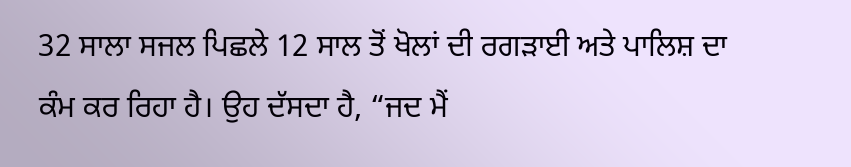32 ਸਾਲਾ ਸਜਲ ਪਿਛਲੇ 12 ਸਾਲ ਤੋਂ ਖੋਲਾਂ ਦੀ ਰਗੜਾਈ ਅਤੇ ਪਾਲਿਸ਼ ਦਾ ਕੰਮ ਕਰ ਰਿਹਾ ਹੈ। ਉਹ ਦੱਸਦਾ ਹੈ, “ਜਦ ਮੈਂ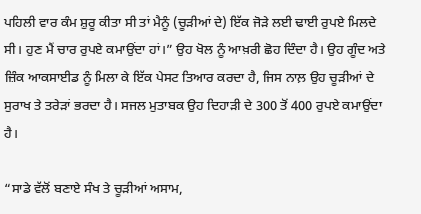ਪਹਿਲੀ ਵਾਰ ਕੰਮ ਸ਼ੁਰੂ ਕੀਤਾ ਸੀ ਤਾਂ ਮੈਨੂੰ (ਚੂੜੀਆਂ ਦੇ) ਇੱਕ ਜੋੜੇ ਲਈ ਢਾਈ ਰੁਪਏ ਮਿਲਦੇ ਸੀ। ਹੁਣ ਮੈਂ ਚਾਰ ਰੁਪਏ ਕਮਾਉਂਦਾ ਹਾਂ।” ਉਹ ਖੋਲ ਨੂੰ ਆਖ਼ਰੀ ਛੋਹ ਦਿੰਦਾ ਹੈ। ਉਹ ਗੂੰਦ ਅਤੇ ਜ਼ਿੰਕ ਆਕਸਾਈਡ ਨੂੰ ਮਿਲਾ ਕੇ ਇੱਕ ਪੇਸਟ ਤਿਆਰ ਕਰਦਾ ਹੈ, ਜਿਸ ਨਾਲ਼ ਉਹ ਚੂੜੀਆਂ ਦੇ ਸੁਰਾਖ ਤੇ ਤਰੇੜਾਂ ਭਰਦਾ ਹੈ। ਸਜਲ ਮੁਤਾਬਕ ਉਹ ਦਿਹਾੜੀ ਦੇ 300 ਤੋਂ 400 ਰੁਪਏ ਕਮਾਉਂਦਾ ਹੈ।

“ਸਾਡੇ ਵੱਲੋਂ ਬਣਾਏ ਸੰਖ ਤੇ ਚੂੜੀਆਂ ਅਸਾਮ,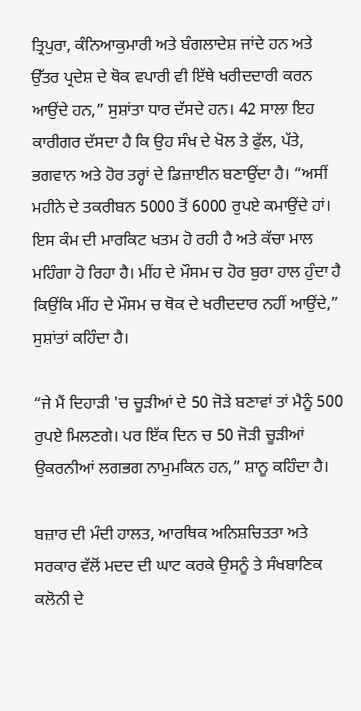ਤ੍ਰਿਪੁਰਾ, ਕੰਨਿਆਕੁਮਾਰੀ ਅਤੇ ਬੰਗਲਾਦੇਸ਼ ਜਾਂਦੇ ਹਨ ਅਤੇ ਉੱਤਰ ਪ੍ਰਦੇਸ਼ ਦੇ ਥੋਕ ਵਪਾਰੀ ਵੀ ਇੱਥੇ ਖਰੀਦਦਾਰੀ ਕਰਨ ਆਉਂਦੇ ਹਨ,” ਸੁਸ਼ਾਂਤਾ ਧਾਰ ਦੱਸਦੇ ਹਨ। 42 ਸਾਲਾ ਇਹ ਕਾਰੀਗਰ ਦੱਸਦਾ ਹੈ ਕਿ ਉਹ ਸੰਖ ਦੇ ਖੋਲ ਤੇ ਫੁੱਲ, ਪੱਤੇ, ਭਗਵਾਨ ਅਤੇ ਹੋਰ ਤਰ੍ਹਾਂ ਦੇ ਡਿਜ਼ਾਈਨ ਬਣਾਉਂਦਾ ਹੈ। “ਅਸੀਂ ਮਹੀਨੇ ਦੇ ਤਕਰੀਬਨ 5000 ਤੋਂ 6000 ਰੁਪਏ ਕਮਾਉਂਦੇ ਹਾਂ। ਇਸ ਕੰਮ ਦੀ ਮਾਰਕਿਟ ਖਤਮ ਹੋ ਰਹੀ ਹੈ ਅਤੇ ਕੱਚਾ ਮਾਲ ਮਹਿੰਗਾ ਹੋ ਰਿਹਾ ਹੈ। ਮੀਂਹ ਦੇ ਮੌਸਮ ਚ ਹੋਰ ਬੁਰਾ ਹਾਲ ਹੁੰਦਾ ਹੈ ਕਿਉਂਕਿ ਮੀਂਹ ਦੇ ਮੌਸਮ ਚ ਥੋਕ ਦੇ ਖਰੀਦਦਾਰ ਨਹੀਂ ਆਉਂਦੇ,” ਸੁਸ਼ਾਂਤਾਂ ਕਹਿੰਦਾ ਹੈ।

“ਜੇ ਮੈਂ ਦਿਹਾੜੀ 'ਚ ਚੂੜੀਆਂ ਦੇ 50 ਜੋੜੇ ਬਣਾਵਾਂ ਤਾਂ ਮੈਨੂੰ 500 ਰੁਪਏ ਮਿਲਣਗੇ। ਪਰ ਇੱਕ ਦਿਨ ਚ 50 ਜੋੜੀ ਚੂੜੀਆਂ ਉਕਰਨੀਆਂ ਲਗਭਗ ਨਾਮੁਮਕਿਨ ਹਨ,” ਸ਼ਾਨੂ ਕਹਿੰਦਾ ਹੈ।

ਬਜ਼ਾਰ ਦੀ ਮੰਦੀ ਹਾਲਤ, ਆਰਥਿਕ ਅਨਿਸ਼ਚਿਤਤਾ ਅਤੇ ਸਰਕਾਰ ਵੱਲੋਂ ਮਦਦ ਦੀ ਘਾਟ ਕਰਕੇ ਉਸਨੂੰ ਤੇ ਸੰਖਬਾਣਿਕ ਕਲੋਨੀ ਦੇ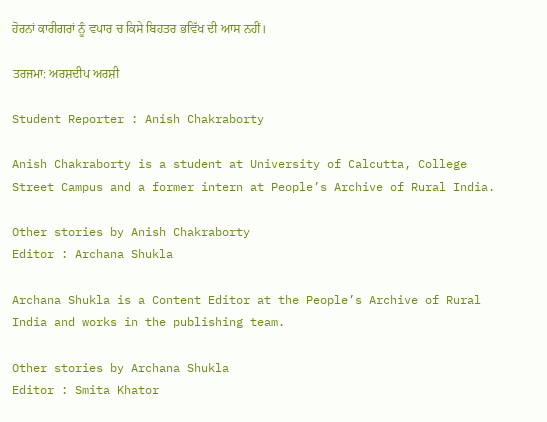ਹੋਰਨਾਂ ਕਾਰੀਗਰਾਂ ਨੂੰ ਵਪਾਰ ਚ ਕਿਸੇ ਬਿਹਤਰ ਭਵਿੱਖ ਦੀ ਆਸ ਨਹੀਂ।

ਤਰਜਮਾ: ਅਰਸ਼ਦੀਪ ਅਰਸ਼ੀ

Student Reporter : Anish Chakraborty

Anish Chakraborty is a student at University of Calcutta, College Street Campus and a former intern at People’s Archive of Rural India.

Other stories by Anish Chakraborty
Editor : Archana Shukla

Archana Shukla is a Content Editor at the People’s Archive of Rural India and works in the publishing team.

Other stories by Archana Shukla
Editor : Smita Khator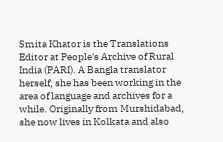Smita Khator is the Translations Editor at People's Archive of Rural India (PARI). A Bangla translator herself, she has been working in the area of language and archives for a while. Originally from Murshidabad, she now lives in Kolkata and also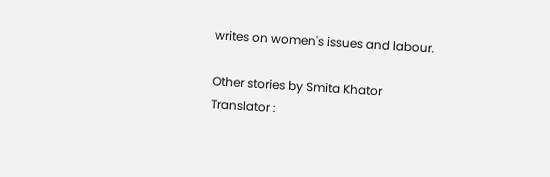writes on women's issues and labour.

Other stories by Smita Khator
Translator :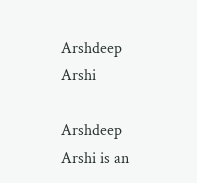Arshdeep Arshi

Arshdeep Arshi is an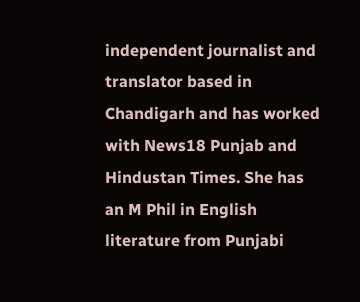independent journalist and translator based in Chandigarh and has worked with News18 Punjab and Hindustan Times. She has an M Phil in English literature from Punjabi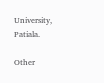University, Patiala.

Other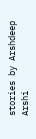stories by Arshdeep Arshi